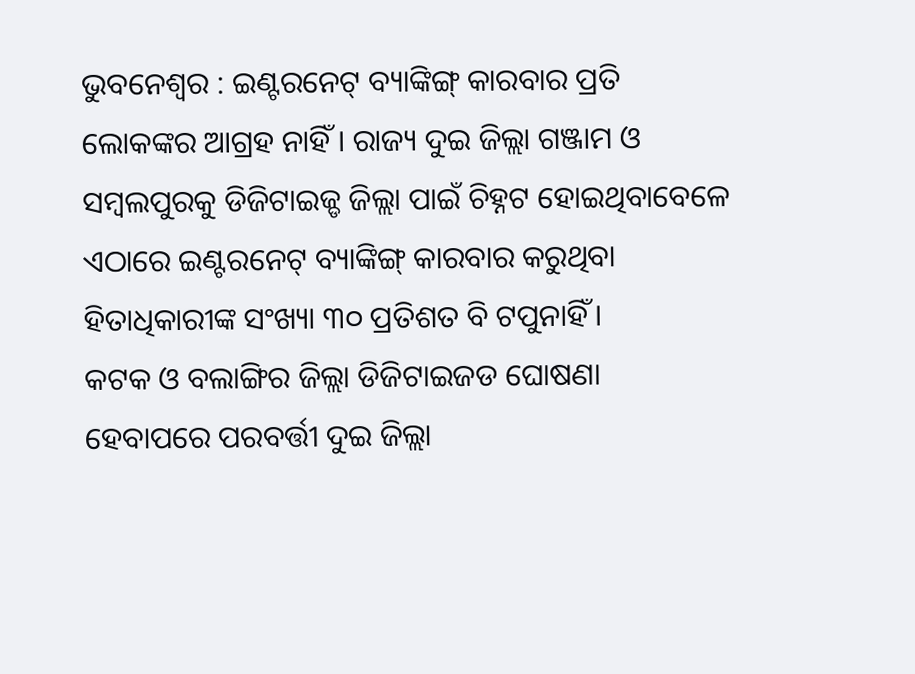ଭୁବନେଶ୍ୱର : ଇଣ୍ଟରନେଟ୍ ବ୍ୟାଙ୍କିଙ୍ଗ୍ କାରବାର ପ୍ରତି ଲୋକଙ୍କର ଆଗ୍ରହ ନାହିଁ । ରାଜ୍ୟ ଦୁଇ ଜିଲ୍ଲା ଗଞ୍ଜାମ ଓ ସମ୍ବଲପୁରକୁ ଡିଜିଟାଇଜ୍ଡ ଜିଲ୍ଲା ପାଇଁ ଚିହ୍ନଟ ହୋଇଥିବାବେଳେ ଏଠାରେ ଇଣ୍ଟରନେଟ୍ ବ୍ୟାଙ୍କିଙ୍ଗ୍ କାରବାର କରୁଥିବା ହିତାଧିକାରୀଙ୍କ ସଂଖ୍ୟା ୩୦ ପ୍ରତିଶତ ବି ଟପୁନାହିଁ ।
କଟକ ଓ ବଲାଙ୍ଗିର ଜିଲ୍ଲା ଡିଜିଟାଇଜଡ ଘୋଷଣା ହେବାପରେ ପରବର୍ତ୍ତୀ ଦୁଇ ଜିଲ୍ଲା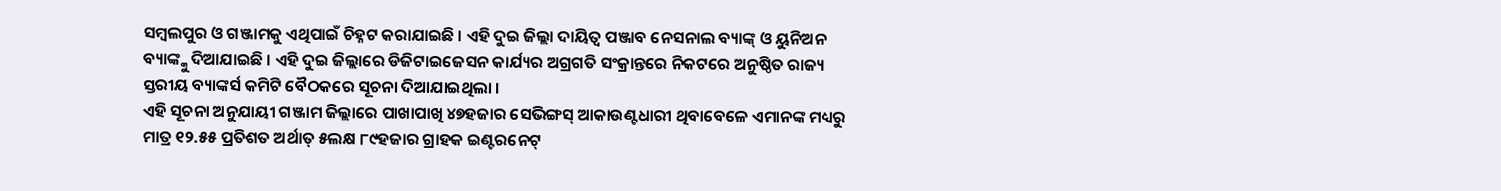ସମ୍ବଲପୁର ଓ ଗଞ୍ଜାମକୁ ଏଥିପାଇଁ ଚିହ୍ନଟ କରାଯାଇଛି । ଏହି ଦୁଇ ଜିଲ୍ଲା ଦାୟିତ୍ୱ ପଞ୍ଜାବ ନେସନାଲ ବ୍ୟାଙ୍କ୍ ଓ ୟୁନିଅନ ବ୍ୟାଙ୍କ୍କୁ ଦିଆଯାଇଛି । ଏହି ଦୁଇ ଜିଲ୍ଲାରେ ଡିଜିଟାଇଜେସନ କାର୍ଯ୍ୟର ଅଗ୍ରଗତି ସଂକ୍ରାନ୍ତରେ ନିକଟରେ ଅନୁଷ୍ଠିତ ରାଜ୍ୟ ସ୍ତରୀୟ ବ୍ୟାଙ୍କର୍ସ କମିଟି ବୈଠକରେ ସୂଚନା ଦିଆଯାଇଥିଲା ।
ଏହି ସୂଚନା ଅନୁଯାୟୀ ଗଞ୍ଜାମ ଜିଲ୍ଲାରେ ପାଖାପାଖି ୪୭ହଜାର ସେଭିଙ୍ଗସ୍ ଆକାଉଣ୍ଟଧାରୀ ଥିବାବେଳେ ଏମାନଙ୍କ ମଧ୍ୟରୁ ମାତ୍ର ୧୨.୫୫ ପ୍ରତିଶତ ଅର୍ଥାତ୍ ୫ଲକ୍ଷ ୮୯ହଜାର ଗ୍ରାହକ ଇଣ୍ଟରନେଟ୍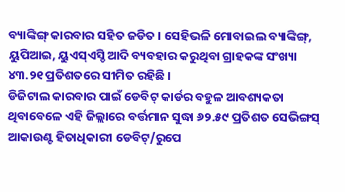ବ୍ୟାଙ୍କିଙ୍ଗ୍ କାରବାର ସହିତ ଜଡିତ । ସେହିଭଳି ମୋବାଇଲ ବ୍ୟାଙ୍କିଙ୍ଗ୍, ୟୁପିଆଇ, ୟୁଏସ୍ଏସ୍ଡି ଆଦି ବ୍ୟବହାର କରୁଥିବା ଗ୍ରାହକଙ୍କ ସଂଖ୍ୟା ୪୩.୨୧ ପ୍ରତିଶତରେ ସୀମିତ ରହିଛି ।
ଡିଜିଟାଲ କାରବାର ପାଇଁ ଡେବିଟ୍ କାର୍ଡର ବହୁଳ ଆବଶ୍ୟକତା ଥିବାବେଳେ ଏହି ଜିଲ୍ଲାରେ ବର୍ତ୍ତମାନ ସୁଦ୍ଧା ୬୨.୫୯ ପ୍ରତିଶତ ସେଭିଙ୍ଗସ୍ ଆକାଉଣ୍ଟ ହିତାଧିକାରୀ ଡେବିଟ୍/ରୁପେ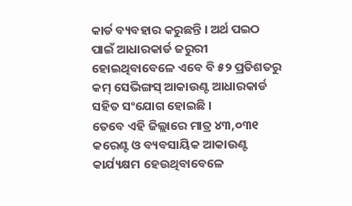କାର୍ଡ ବ୍ୟବହାର କରୁଛନ୍ତି । ଅର୍ଥ ପଇଠ ପାଇଁ ଆଧାରକାର୍ଡ ଜରୁରୀ ହୋଇଥିବାବେଳେ ଏବେ ବି ୫୨ ପ୍ରତିଶତରୁ କମ୍ ସେଭିଙ୍ଗସ୍ ଆକାଉଣ୍ଟ ଆଧାରକାର୍ଡ ସହିତ ସଂଯୋଗ ହୋଇଛି ।
ତେବେ ଏହି ଜିଲ୍ଲାରେ ମାତ୍ର ୪୩,୦୩୧ କରେଣ୍ଟ ଓ ବ୍ୟବସାୟିକ ଆକାଉଣ୍ଟ କାର୍ଯ୍ୟକ୍ଷମ ହେଉଥିବାବେଳେ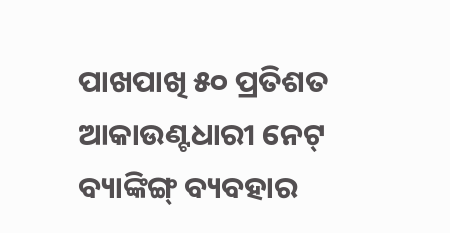ପାଖପାଖି ୫୦ ପ୍ରତିଶତ ଆକାଉଣ୍ଟଧାରୀ ନେଟ୍ ବ୍ୟାଙ୍କିଙ୍ଗ୍ ବ୍ୟବହାର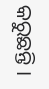କରୁଛନ୍ତି ।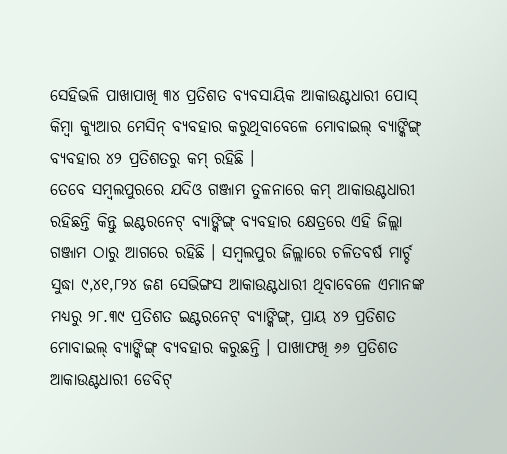ସେହିଭଳି ପାଖାପାଖି ୩୪ ପ୍ରତିଶତ ବ୍ୟବସାୟିକ ଆକାଉଣ୍ଟଧାରୀ ପୋସ୍ କିମ୍ବା କ୍ୟୁଆର ମେସିନ୍ ବ୍ୟବହାର କରୁଥିବାବେଳେ ମୋବାଇଲ୍ ବ୍ୟାଙ୍କିଙ୍ଗ୍ ବ୍ୟବହାର ୪୨ ପ୍ରତିଶତରୁ କମ୍ ରହିଛି ।
ତେବେ ସମ୍ବଲପୁରରେ ଯଦିଓ ଗଞ୍ଜାମ ତୁଳନାରେ କମ୍ ଆକାଉଣ୍ଟଧାରୀ ରହିଛନ୍ତି କିନ୍ତୁ ଇଣ୍ଟରନେଟ୍ ବ୍ୟାଙ୍କିଙ୍ଗ୍ ବ୍ୟବହାର କ୍ଷେତ୍ରରେ ଏହି ଜିଲ୍ଲା ଗଞ୍ଜାମ ଠାରୁ ଆଗରେ ରହିଛି । ସମ୍ବଲପୁର ଜିଲ୍ଲାରେ ଚଳିତବର୍ଷ ମାର୍ଚ୍ଚ ସୁଦ୍ଧା ୯,୪୧,୮୨୪ ଜଣ ସେଭିଙ୍ଗସ ଆକାଉଣ୍ଟଧାରୀ ଥିବାବେଳେ ଏମାନଙ୍କ ମଧ୍ୟରୁ ୨୮.୩୯ ପ୍ରତିଶତ ଇଣ୍ଟରନେଟ୍ ବ୍ୟାଙ୍କିଙ୍ଗ୍, ପ୍ରାୟ ୪୨ ପ୍ରତିଶତ ମୋବାଇଲ୍ ବ୍ୟାଙ୍କିଙ୍ଗ୍ ବ୍ୟବହାର କରୁଛନ୍ତି । ପାଖାଫଖି ୬୬ ପ୍ରତିଶତ ଆକାଉଣ୍ଟଧାରୀ ଡେବିଟ୍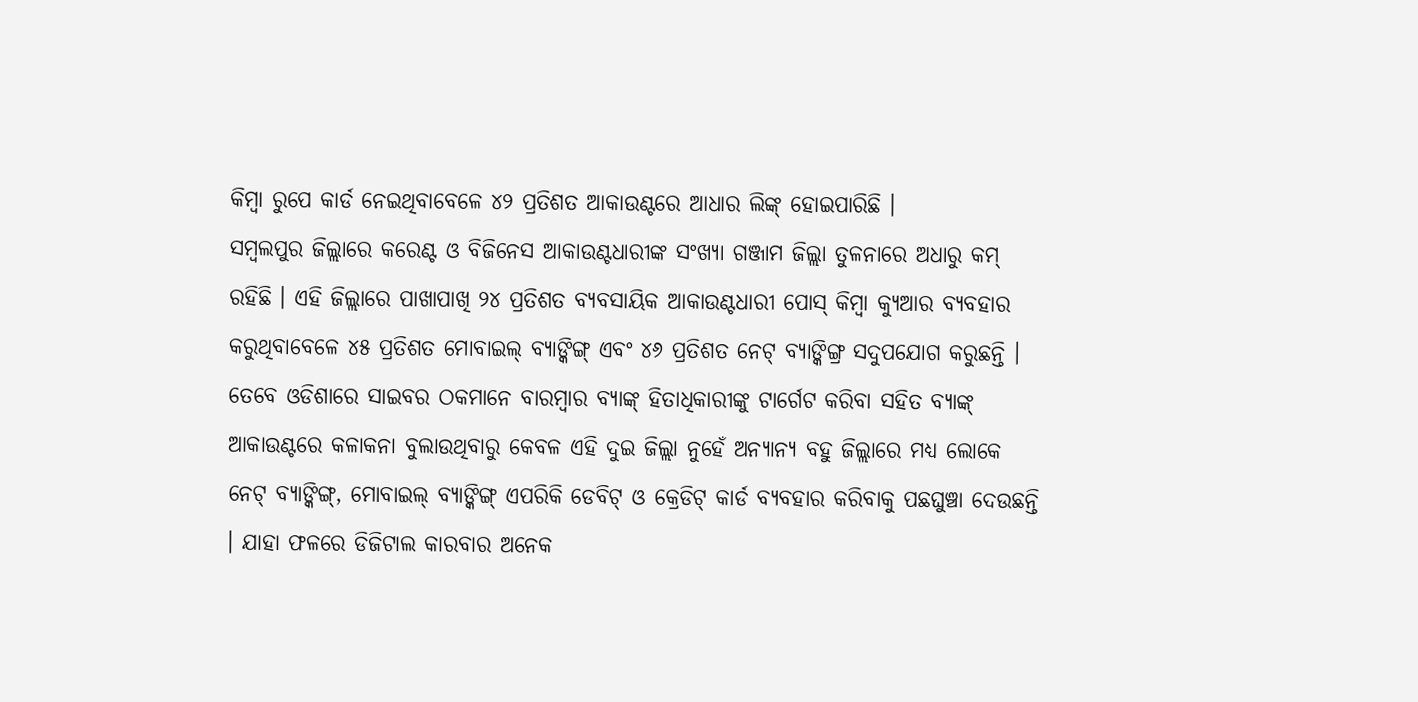କିମ୍ବା ରୁପେ କାର୍ଡ ନେଇଥିବାବେଳେ ୪୨ ପ୍ରତିଶତ ଆକାଉଣ୍ଟରେ ଆଧାର ଲିଙ୍କ୍ ହୋଇପାରିଛି ।
ସମ୍ବଲପୁର ଜିଲ୍ଲାରେ କରେଣ୍ଟ ଓ ବିଜିନେସ ଆକାଉଣ୍ଟଧାରୀଙ୍କ ସଂଖ୍ୟା ଗଞ୍ଜାମ ଜିଲ୍ଲା ତୁଳନାରେ ଅଧାରୁ କମ୍ ରହିଛି । ଏହି ଜିଲ୍ଲାରେ ପାଖାପାଖି ୨୪ ପ୍ରତିଶତ ବ୍ୟବସାୟିକ ଆକାଉଣ୍ଟଧାରୀ ପୋସ୍ କିମ୍ବା କ୍ୟୁଆର ବ୍ୟବହାର କରୁଥିବାବେଳେ ୪୫ ପ୍ରତିଶତ ମୋବାଇଲ୍ ବ୍ୟାଙ୍କିଙ୍ଗ୍ ଏବଂ ୪୬ ପ୍ରତିଶତ ନେଟ୍ ବ୍ୟାଙ୍କିଙ୍ଗ୍ର ସଦୁପଯୋଗ କରୁଛନ୍ତି ।
ତେବେ ଓଡିଶାରେ ସାଇବର ଠକମାନେ ବାରମ୍ବାର ବ୍ୟାଙ୍କ୍ ହିତାଧିକାରୀଙ୍କୁ ଟାର୍ଗେଟ କରିବା ସହିତ ବ୍ୟାଙ୍କ୍ ଆକାଉଣ୍ଟରେ କଳାକନା ବୁଲାଉଥିବାରୁ କେବଳ ଏହି ଦୁଇ ଜିଲ୍ଲା ନୁହେଁ ଅନ୍ୟାନ୍ୟ ବହୁ ଜିଲ୍ଲାରେ ମଧ୍ୟ ଲୋକେ ନେଟ୍ ବ୍ୟାଙ୍କିଙ୍ଗ୍, ମୋବାଇଲ୍ ବ୍ୟାଙ୍କିଙ୍ଗ୍ ଏପରିକି ଡେବିଟ୍ ଓ କ୍ରେଡିଟ୍ କାର୍ଡ ବ୍ୟବହାର କରିବାକୁ ପଛଘୁଞ୍ଚା ଦେଉଛନ୍ତି । ଯାହା ଫଳରେ ଡିଜିଟାଲ କାରବାର ଅନେକ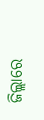ଜିଲ୍ଲାରେ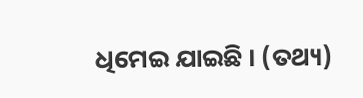ଧିମେଇ ଯାଇଛି । (ତଥ୍ୟ)